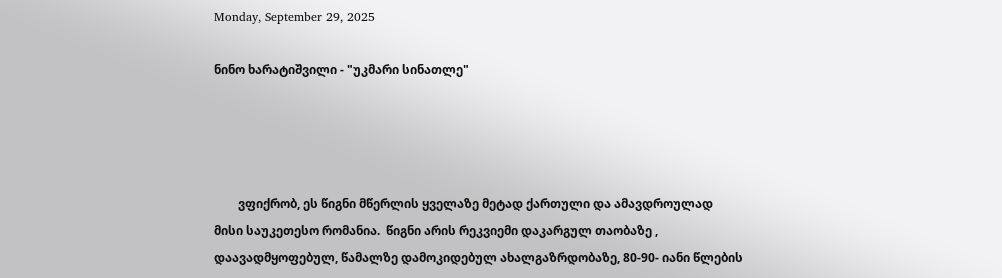Monday, September 29, 2025

ნინო ხარატიშვილი - "უკმარი სინათლე"




        ვფიქრობ, ეს წიგნი მწერლის ყველაზე მეტად ქართული და ამავდროულად მისი საუკეთესო რომანია.  წიგნი არის რეკვიემი დაკარგულ თაობაზე , დაავადმყოფებულ, წამალზე დამოკიდებულ ახალგაზრდობაზე, 80-90- იანი წლების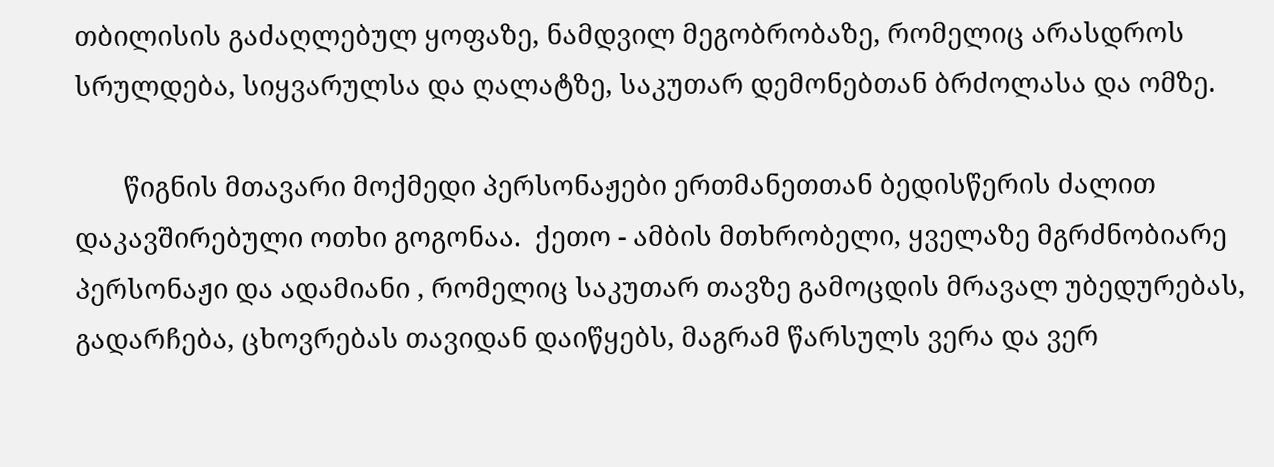თბილისის გაძაღლებულ ყოფაზე, ნამდვილ მეგობრობაზე, რომელიც არასდროს სრულდება, სიყვარულსა და ღალატზე, საკუთარ დემონებთან ბრძოლასა და ომზე.

       წიგნის მთავარი მოქმედი პერსონაჟები ერთმანეთთან ბედისწერის ძალით დაკავშირებული ოთხი გოგონაა.  ქეთო - ამბის მთხრობელი, ყველაზე მგრძნობიარე პერსონაჟი და ადამიანი , რომელიც საკუთარ თავზე გამოცდის მრავალ უბედურებას, გადარჩება, ცხოვრებას თავიდან დაიწყებს, მაგრამ წარსულს ვერა და ვერ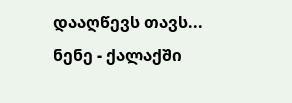დააღწევს თავს...  ნენე - ქალაქში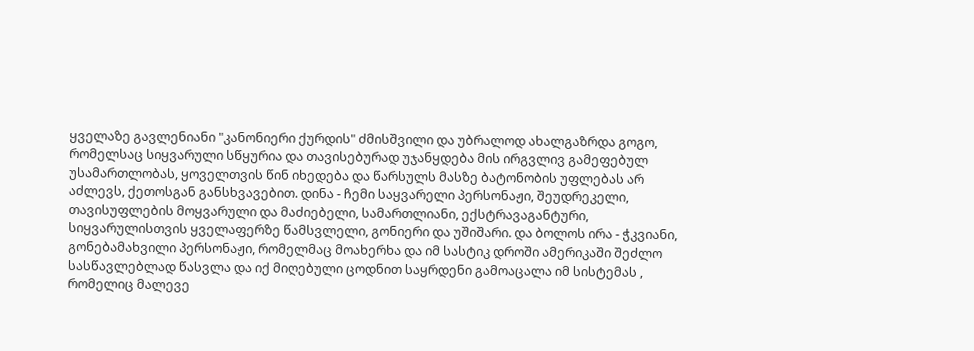ყველაზე გავლენიანი "კანონიერი ქურდის" ძმისშვილი და უბრალოდ ახალგაზრდა გოგო, რომელსაც სიყვარული სწყურია და თავისებურად უჯანყდება მის ირგვლივ გამეფებულ უსამართლობას, ყოველთვის წინ იხედება და წარსულს მასზე ბატონობის უფლებას არ აძლევს, ქეთოსგან განსხვავებით. დინა - ჩემი საყვარელი პერსონაჟი, შეუდრეკელი, თავისუფლების მოყვარული და მაძიებელი, სამართლიანი, ექსტრავაგანტური, სიყვარულისთვის ყველაფერზე წამსვლელი, გონიერი და უშიშარი. და ბოლოს ირა - ჭკვიანი, გონებამახვილი პერსონაჟი, რომელმაც მოახერხა და იმ სასტიკ დროში ამერიკაში შეძლო სასწავლებლად წასვლა და იქ მიღებული ცოდნით საყრდენი გამოაცალა იმ სისტემას , რომელიც მალევე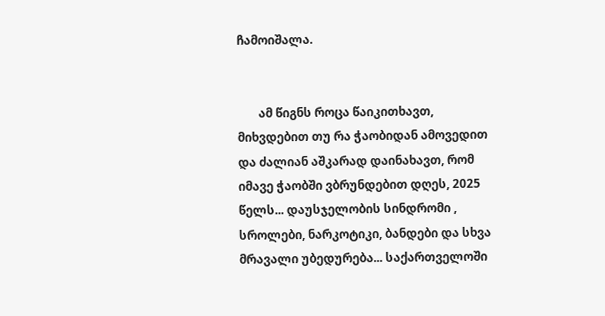ჩამოიშალა.


       ამ წიგნს როცა წაიკითხავთ, მიხვდებით თუ რა ჭაობიდან ამოვედით და ძალიან აშკარად დაინახავთ, რომ იმავე ჭაობში ვბრუნდებით დღეს, 2025 წელს... დაუსჯელობის სინდრომი , სროლები, ნარკოტიკი, ბანდები და სხვა მრავალი უბედურება... საქართველოში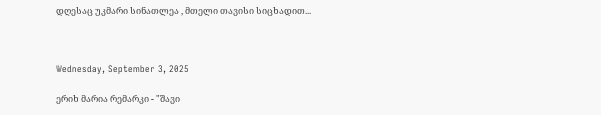დღესაც უკმარი სინათლეა , მთელი თავისი სიცხადით...



Wednesday, September 3, 2025

ერიხ მარია რემარკი - "შავი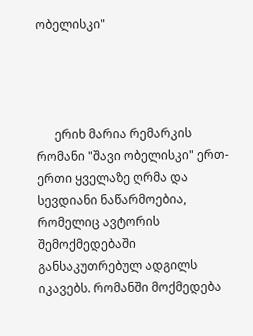ობელისკი"




      ერიხ მარია რემარკის რომანი "შავი ობელისკი" ერთ-ერთი ყველაზე ღრმა და სევდიანი ნაწარმოებია, რომელიც ავტორის შემოქმედებაში განსაკუთრებულ ადგილს იკავებს. რომანში მოქმედება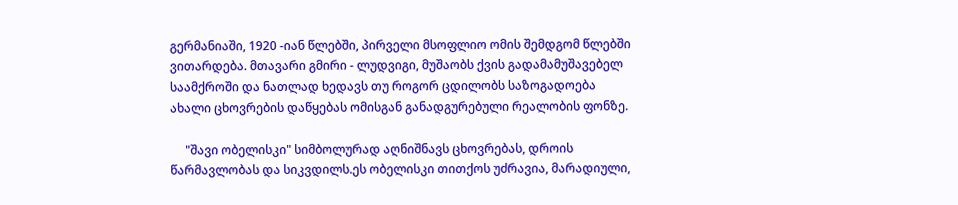გერმანიაში, 1920 -იან წლებში, პირველი მსოფლიო ომის შემდგომ წლებში ვითარდება. მთავარი გმირი - ლუდვიგი, მუშაობს ქვის გადამამუშავებელ საამქროში და ნათლად ხედავს თუ როგორ ცდილობს საზოგადოება ახალი ცხოვრების დაწყებას ომისგან განადგურებული რეალობის ფონზე.

     "შავი ობელისკი" სიმბოლურად აღნიშნავს ცხოვრებას, დროის წარმავლობას და სიკვდილს.ეს ობელისკი თითქოს უძრავია, მარადიული,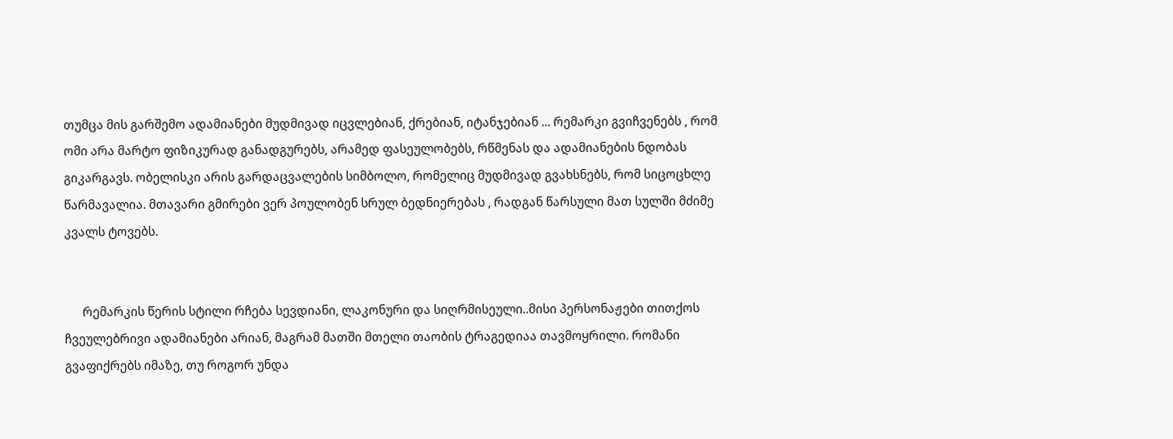თუმცა მის გარშემო ადამიანები მუდმივად იცვლებიან, ქრებიან, იტანჯებიან ... რემარკი გვიჩვენებს , რომ ომი არა მარტო ფიზიკურად განადგურებს, არამედ ფასეულობებს, რწმენას და ადამიანების ნდობას გიკარგავს. ობელისკი არის გარდაცვალების სიმბოლო, რომელიც მუდმივად გვახსნებს, რომ სიცოცხლე წარმავალია. მთავარი გმირები ვერ პოულობენ სრულ ბედნიერებას , რადგან წარსული მათ სულში მძიმე კვალს ტოვებს.


      რემარკის წერის სტილი რჩება სევდიანი, ლაკონური და სიღრმისეული..მისი პერსონაჟები თითქოს ჩვეულებრივი ადამიანები არიან, მაგრამ მათში მთელი თაობის ტრაგედიაა თავმოყრილი. რომანი გვაფიქრებს იმაზე, თუ როგორ უნდა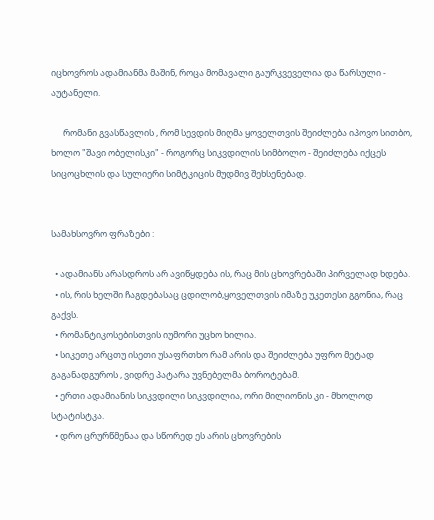იცხოვროს ადამიანმა მაშინ, როცა მომავალი გაურკვეველია და წარსული - აუტანელი.

      რომანი გვასწავლის , რომ სევდის მიღმა ყოველთვის შეიძლება იპოვო სითბო, ხოლო "შავი ობელისკი" - როგორც სიკვდილის სიმბოლო - შეიძლება იქცეს სიცოცხლის და სულიერი სიმტკიცის მუდმივ შეხსენებად.


სამახსოვრო ფრაზები :

  • ადამიანს არასდროს არ ავიწყდება ის, რაც მის ცხოვრებაში პირველად ხდება.
  • ის, რის ხელში ჩაგდებასაც ცდილობ,ყოველთვის იმაზე უკეთესი გგონია, რაც გაქვს.
  • რომანტიკოსებისთვის იუმორი უცხო ხილია.
  • სიკეთე არცთუ ისეთი უსაფრთხო რამ არის და შეიძლება უფრო მეტად გაგანადგუროს , ვიდრე პატარა უვნებელმა ბოროტებამ.
  • ერთი ადამიანის სიკვდილი სიკვდილია, ორი მილიონის კი - მხოლოდ სტატისტკა.
  • დრო ცრურწმენაა და სწორედ ეს არის ცხოვრების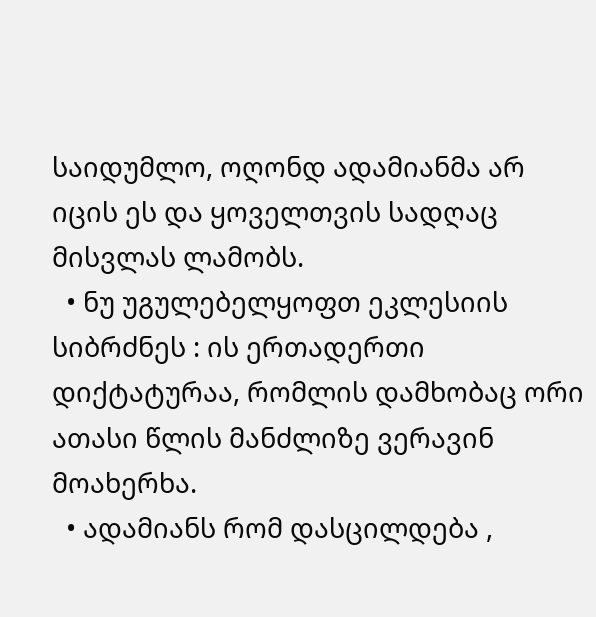საიდუმლო, ოღონდ ადამიანმა არ იცის ეს და ყოველთვის სადღაც მისვლას ლამობს.
  • ნუ უგულებელყოფთ ეკლესიის სიბრძნეს : ის ერთადერთი დიქტატურაა, რომლის დამხობაც ორი ათასი წლის მანძლიზე ვერავინ მოახერხა.
  • ადამიანს რომ დასცილდება ,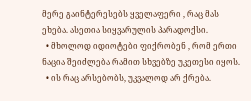მერე გაინტერესებს ყველაფერი , რაც მას ეხება. ასეთია სიყვარულის პარადოქსი.
  • მხოლოდ იდიოტები ფიქრობენ , რომ ერთი ნაცია შეიძლება რამით სხვებზე უკეთესი იყოს.
  • ის რაც არსებობს, უკვალოდ არ ქრება.